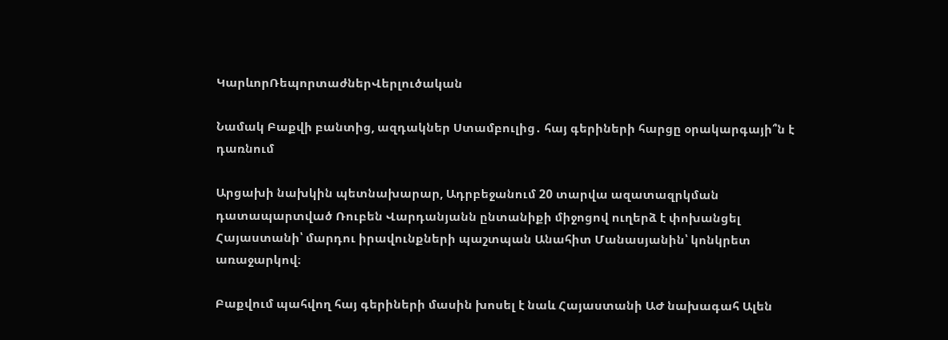ԿարևորՌեպորտաժներՎերլուծական

Նամակ Բաքվի բանտից, ազդակներ Ստամբուլից․ հայ գերիների հարցը օրակարգայի՞ն է դառնում

Արցախի նախկին պետնախարար, Ադրբեջանում 20 տարվա ազատազրկման դատապարտված Ռուբեն Վարդանյանն ընտանիքի միջոցով ուղերձ է փոխանցել Հայաստանի՝ մարդու իրավունքների պաշտպան Անահիտ Մանասյանին՝ կոնկրետ առաջարկով։

Բաքվում պահվող հայ գերիների մասին խոսել է նաև Հայաստանի ԱԺ նախագահ Ալեն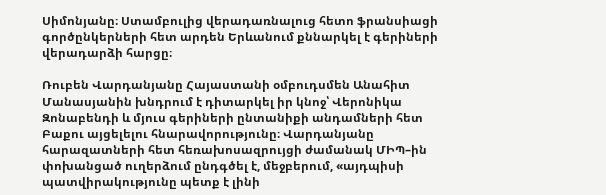Սիմոնյանը։ Ստամբուլից վերադառնալուց հետո ֆրանսիացի գործընկերների հետ արդեն Երևանում քննարկել է գերիների վերադարձի հարցը։

Ռուբեն Վարդանյանը Հայաստանի օմբուդսմեն Անահիտ Մանասյանին խնդրում է դիտարկել իր կնոջ՝ Վերոնիկա Զոնաբենդի և մյուս գերիների ընտանիքի անդամների հետ Բաքու այցելելու հնարավորությունը։ Վարդանյանը հարազատների հետ հեռախոսազրույցի ժամանակ ՄԻՊ–ին փոխանցած ուղերձում ընդգծել է, մեջբերում, «այդպիսի պատվիրակությունը պետք է լինի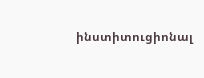ինստիտուցիոնալ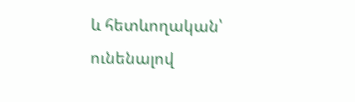և հետևողական՝ ունենալով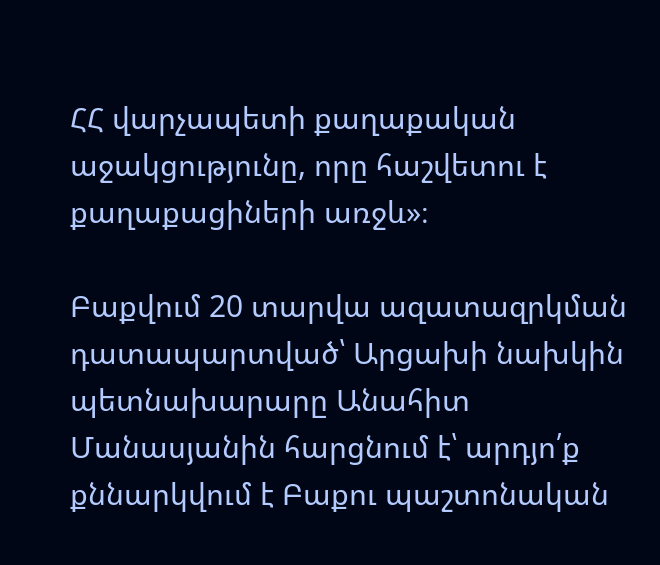ՀՀ վարչապետի քաղաքական աջակցությունը, որը հաշվետու է քաղաքացիների առջև»։

Բաքվում 20 տարվա ազատազրկման դատապարտված՝ Արցախի նախկին պետնախարարը Անահիտ Մանասյանին հարցնում է՝ արդյո՛ք քննարկվում է Բաքու պաշտոնական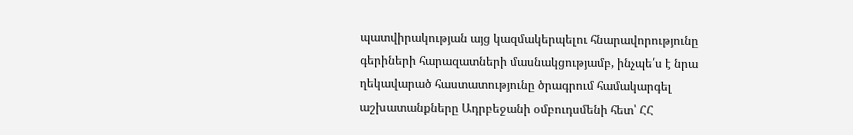պատվիրակության այց կազմակերպելու հնարավորությունը գերիների հարազատների մասնակցությամբ, ինչպե՛ս է նրա ղեկավարած հաստատությունը ծրագրում համակարգել աշխատանքները Ադրբեջանի օմբուդսմենի հետ՝ ՀՀ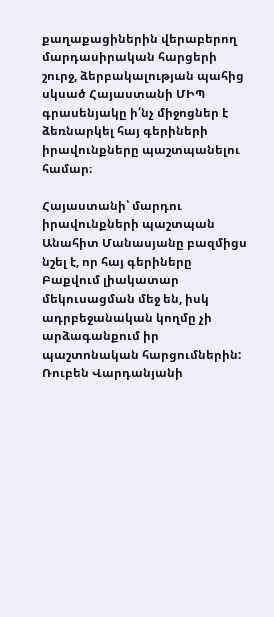քաղաքացիներին վերաբերող մարդասիրական հարցերի շուրջ, ձերբակալության պահից սկսած Հայաստանի ՄԻՊ գրասենյակը ի՛նչ միջոցներ է ձեռնարկել հայ գերիների իրավունքները պաշտպանելու համար։

Հայաստանի՝ մարդու իրավունքների պաշտպան Անահիտ Մանասյանը բազմիցս նշել է, որ հայ գերիները Բաքվում լիակատար մեկուսացման մեջ են, իսկ ադրբեջանական կողմը չի արձագանքում իր պաշտոնական հարցումներին: Ռուբեն Վարդանյանի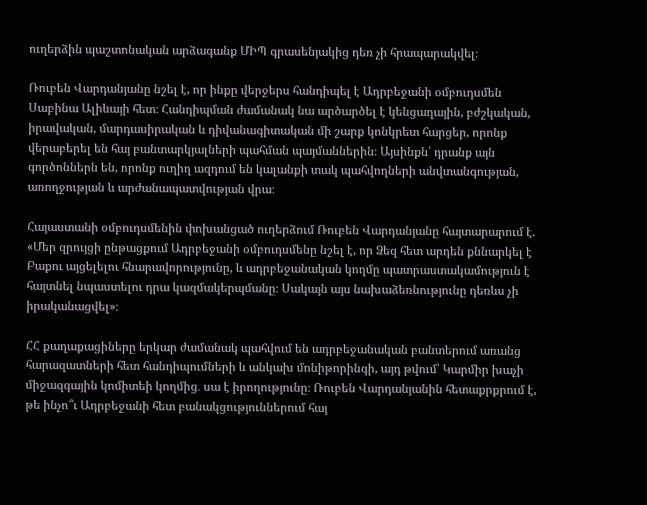ուղերձին պաշտոնական արձագանք ՄԻՊ գրասենյակից դեռ չի հրապարակվել։

Ռուբեն Վարդանյանը նշել է, որ ինքը վերջերս հանդիպել է Ադրբեջանի օմբուդսմեն Սաբինա Ալիևայի հետ։ Հանդիպման ժամանակ նա արծարծել է կենցաղային, բժշկական, իրավական, մարդասիրական և դիվանագիտական մի շարք կոնկրետ հարցեր, որոնք վերաբերել են հայ բանտարկյալների պահման պայմաններին։ Այսինքն՝ դրանք այն գործոններն են, որոնք ուղիղ ազդում են կալանքի տակ պահվողների անվտանգության, առողջության և արժանապատվության վրա։

Հայաստանի օմբուդսմենին փոխանցած ուղերձում Ռուբեն Վարդանյանը հայտարարում է. «Մեր զրույցի ընթացքում Ադրբեջանի օմբուդսմենը նշել է, որ Ձեզ հետ արդեն քննարկել է Բաքու այցելելու հնարավորությունը, և ադրբեջանական կողմը պատրաստակամություն է հայտնել նպաստելու դրա կազմակերպմանը։ Սակայն այս նախաձեռնությունը դեռևս չի իրականացվել»։

ՀՀ քաղաքացիները երկար ժամանակ պահվում են ադրբեջանական բանտերում առանց հարազատների հետ հանդիպումների և անկախ մոնիթորինգի, այդ թվում՝ Կարմիր խաչի միջազգային կոմիտեի կողմից․ սա է իրողությունը։ Ռուբեն Վարդանյանին հետաքրքրում է, թե ինչո՞ւ Ադրբեջանի հետ բանակցություններում հայ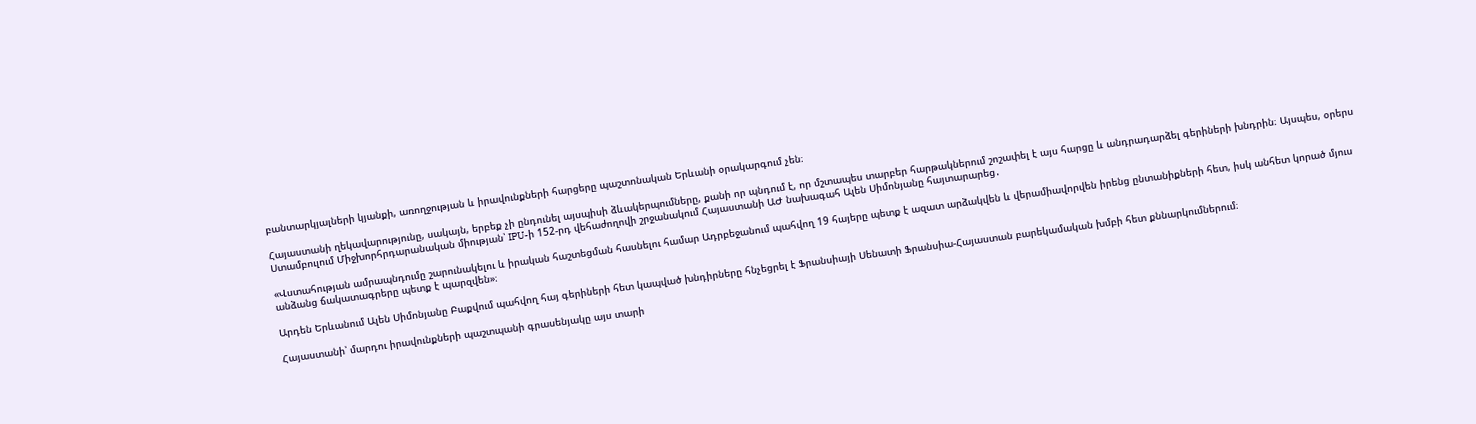բանտարկյալների կյանքի, առողջության և իրավունքների հարցերը պաշտոնական Երևանի օրակարգում չեն։

Հայաստանի ղեկավարությունը, սակայն, երբեք չի ընդունել այսպիսի ձևակերպումները, քանի որ պնդում է, որ մշտապես տարբեր հարթակներում շոշափել է այս հարցը և անդրադարձել գերիների խնդրին։ Այսպես, օրերս Ստամբուլում Միջխորհրդարանական միության՝ IPU-ի 152-րդ վեհաժողովի շրջանակում Հայաստանի ԱԺ նախագահ Ալեն Սիմոնյանը հայտարարեց․

«Վստահության ամրապնդումը շարունակելու և իրական հաշտեցման հասնելու համար Ադրբեջանում պահվող 19 հայերը պետք է ազատ արձակվեն և վերամիավորվեն իրենց ընտանիքների հետ, իսկ անհետ կորած մյուս անձանց ճակատագրերը պետք է պարզվեն»։

Արդեն Երևանում Ալեն Սիմոնյանը Բաքվում պահվող հայ գերիների հետ կապված խնդիրները հնչեցրել է Ֆրանսիայի Սենատի Ֆրանսիա-Հայաստան բարեկամական խմբի հետ քննարկումներում։

Հայաստանի՝ մարդու իրավունքների պաշտպանի գրասենյակը այս տարի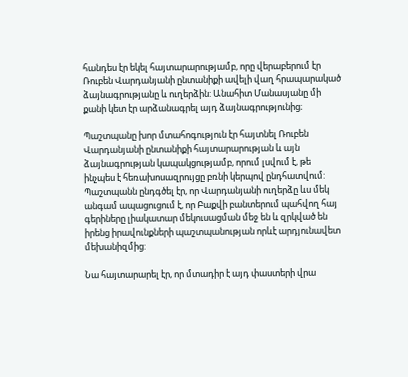հանդես էր եկել հայտարարությամբ, որը վերաբերում էր Ռուբեն Վարդանյանի ընտանիքի ավելի վաղ հրապարակած ձայնագրությանը և ուղերձին: Անահիտ Մանասյանը մի քանի կետ էր արձանագրել այդ ձայնագրությունից։

Պաշտպանը խոր մտահոգություն էր հայտնել Ռուբեն Վարդանյանի ընտանիքի հայտարարության և այն ձայնագրության կապակցությամբ, որում լսվում է, թե ինչպես է հեռախոսազրույցը բռնի կերպով ընդհատվում: Պաշտպանն ընդգծել էր, որ Վարդանյանի ուղերձը ևս մեկ անգամ ապացուցում է, որ Բաքվի բանտերում պահվող հայ գերիները լիակատար մեկուսացման մեջ են և զրկված են իրենց իրավունքների պաշտպանության որևէ արդյունավետ մեխանիզմից:

Նա հայտարարել էր, որ մտադիր է այդ փաստերի վրա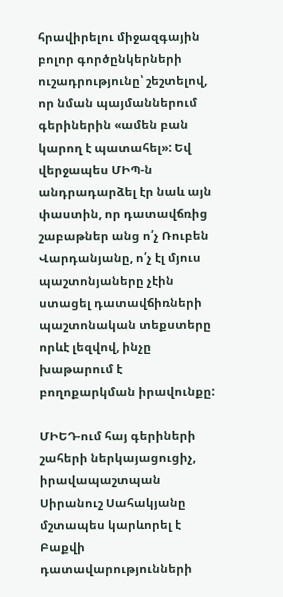հրավիրելու միջազգային բոլոր գործընկերների ուշադրությունը՝ շեշտելով, որ նման պայմաններում գերիներին «ամեն բան կարող է պատահել»: Եվ վերջապես ՄԻՊ-ն անդրադարձել էր նաև այն փաստին, որ դատավճռից շաբաթներ անց ո՛չ Ռուբեն Վարդանյանը, ո՛չ էլ մյուս պաշտոնյաները չէին ստացել դատավճիռների պաշտոնական տեքստերը որևէ լեզվով, ինչը խաթարում է բողոքարկման իրավունքը:

ՄԻԵԴ-ում հայ գերիների շահերի ներկայացուցիչ, իրավապաշտպան Սիրանուշ Սահակյանը մշտապես կարևորել է Բաքվի դատավարությունների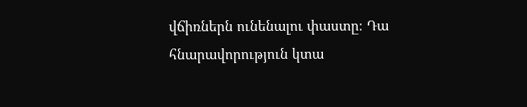վճիռներն ունենալու փաստը։ Դա հնարավորություն կտա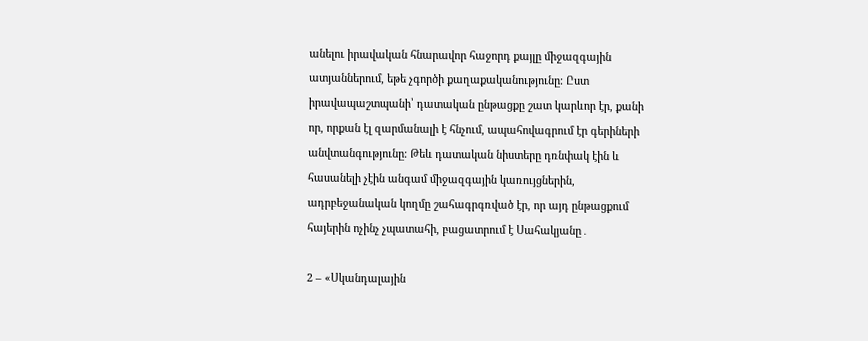անելու իրավական հնարավոր հաջորդ քայլը միջազգային ատյաններում, եթե չգործի քաղաքականությունը։ Ըստ իրավապաշտպանի՝ դատական ընթացքը շատ կարևոր էր, քանի որ, որքան էլ զարմանալի է հնչում, ապահովագրում էր գերիների անվտանգությունը։ Թեև դատական նիստերը դռնփակ էին և հասանելի չէին անգամ միջազգային կառույցներին, ադրբեջանական կողմը շահագրգռված էր, որ այդ ընթացքում հայերին ոչինչ չպատահի, բացատրում է Սահակյանը․

2 – «Սկանդալային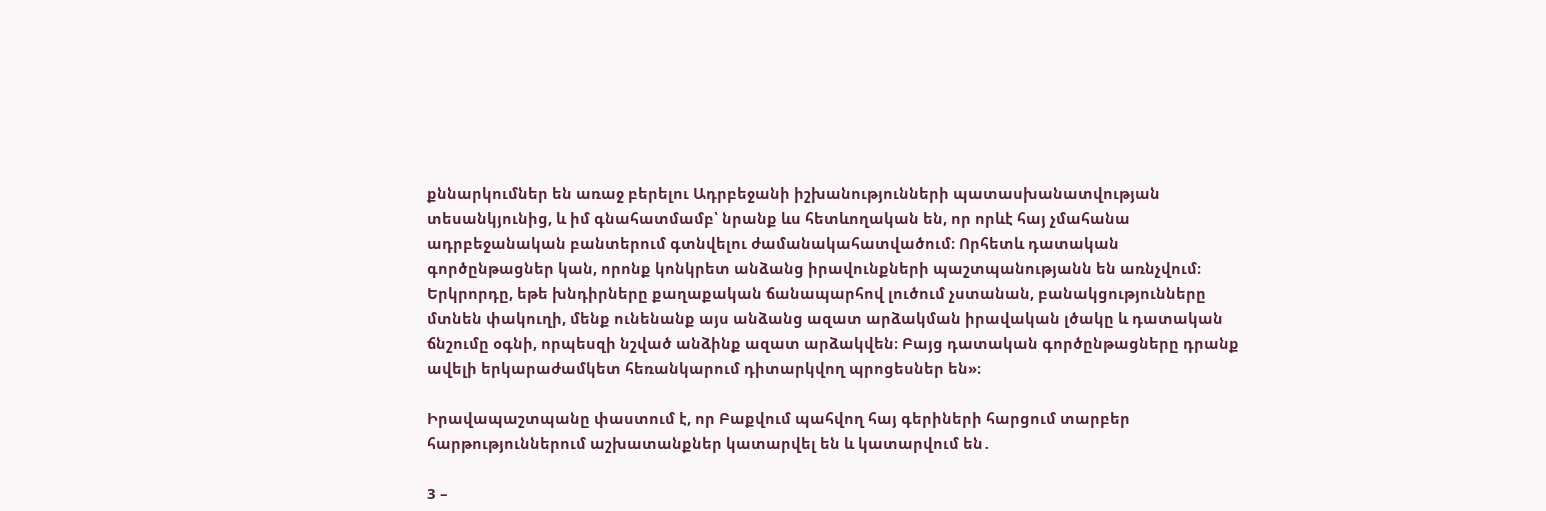քննարկումներ են առաջ բերելու Ադրբեջանի իշխանությունների պատասխանատվության տեսանկյունից, և իմ գնահատմամբ՝ նրանք ևս հետևողական են, որ որևէ հայ չմահանա ադրբեջանական բանտերում գտնվելու ժամանակահատվածում։ Որհետև դատական գործընթացներ կան, որոնք կոնկրետ անձանց իրավունքների պաշտպանությանն են առնչվում։ Երկրորդը, եթե խնդիրները քաղաքական ճանապարհով լուծում չստանան, բանակցությունները մտնեն փակուղի, մենք ունենանք այս անձանց ազատ արձակման իրավական լծակը և դատական ճնշումը օգնի, որպեսզի նշված անձինք ազատ արձակվեն։ Բայց դատական գործընթացները դրանք ավելի երկարաժամկետ հեռանկարում դիտարկվող պրոցեսներ են»։

Իրավապաշտպանը փաստում է, որ Բաքվում պահվող հայ գերիների հարցում տարբեր հարթություններում աշխատանքներ կատարվել են և կատարվում են․

3 –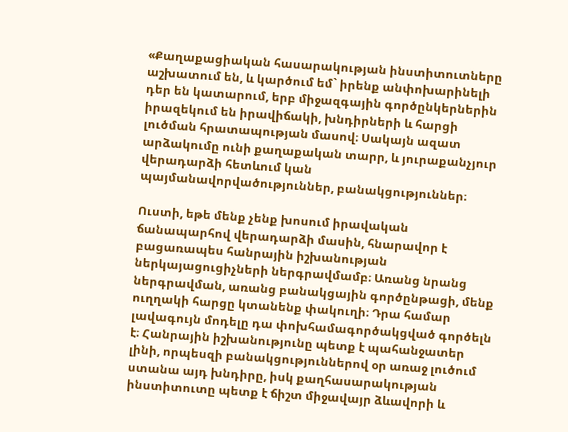«Քաղաքացիական հասարակության ինստիտուտները աշխատում են, և կարծում եմ` իրենք անփոխարինելի դեր են կատարում, երբ միջազգային գործընկերներին իրազեկում են իրավիճակի, խնդիրների և հարցի լուծման հրատապության մասով։ Սակայն ազատ արձակումը ունի քաղաքական տարր, և յուրաքանչյուր վերադարձի հետևում կան պայմանավորվածություններ, բանակցություններ։

Ուստի, եթե մենք չենք խոսում իրավական ճանապարհով վերադարձի մասին, հնարավոր է բացառապես հանրային իշխանության ներկայացուցիչների ներգրավմամբ։ Առանց նրանց ներգրավման, առանց բանակցային գործընթացի, մենք ուղղակի հարցը կտանենք փակուղի։ Դրա համար լավագույն մոդելը դա փոխհամագործակցված գործելն է։ Հանրային իշխանությունը պետք է պահանջատեր լինի, որպեսզի բանակցություններով օր առաջ լուծում ստանա այդ խնդիրը, իսկ քաղհասարակության ինստիտուտը պետք է ճիշտ միջավայր ձևավորի և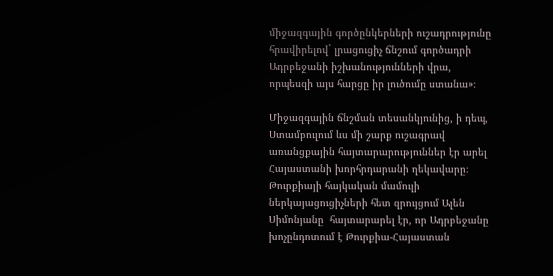միջազգային գործընկերների ուշադրությունը հրավիրելով` լրացուցիչ ճնշում գործադրի Ադրբեջանի իշխանությունների վրա, որպեսզի այս հարցը իր լուծումը ստանա»։

Միջազգային ճնշման տեսանկյունից, ի դեպ, Ստամբուլում ևս մի շարք ուշագրավ  առանցքային հայտարարություններ էր արել Հայաստանի խորհրդարանի ղեկավարը։ Թուրքիայի հայկական մամուլի ներկայացուցիչների հետ զրույցում Ալեն Սիմոնյանը  հայտարարել էր, որ Ադրբեջանը խոչընդոտում է Թուրքիա-Հայաստան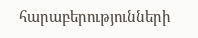հարաբերությունների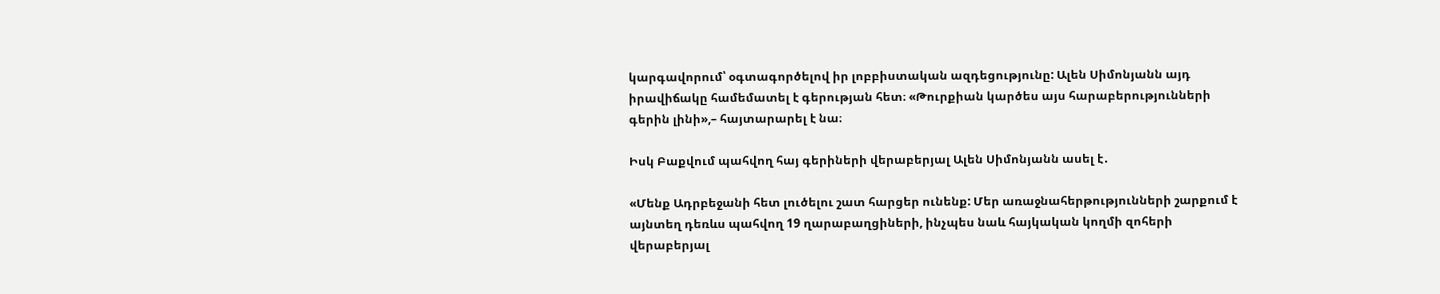կարգավորում՝ օգտագործելով իր լոբբիստական ազդեցությունը: Ալեն Սիմոնյանն այդ իրավիճակը համեմատել է գերության հետ։ «Թուրքիան կարծես այս հարաբերությունների գերին լինի»,– հայտարարել է նա։

Իսկ Բաքվում պահվող հայ գերիների վերաբերյալ Ալեն Սիմոնյանն ասել է․

«Մենք Ադրբեջանի հետ լուծելու շատ հարցեր ունենք: Մեր առաջնահերթությունների շարքում է այնտեղ դեռևս պահվող 19 ղարաբաղցիների, ինչպես նաև հայկական կողմի զոհերի վերաբերյալ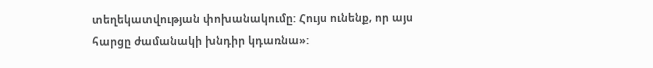տեղեկատվության փոխանակումը: Հույս ունենք, որ այս հարցը ժամանակի խնդիր կդառնա»: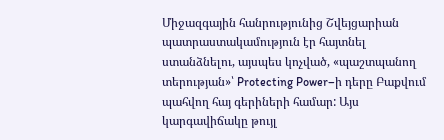Միջազգային հանրությունից Շվեյցարիան պատրաստակամություն էր հայտնել ստանձնելու, այսպես կոչված, «պաշտպանող տերության»՝ Protecting Power–ի դերը Բաքվում պահվող հայ գերիների համար: Այս կարգավիճակը թույլ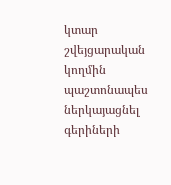կտար շվեյցարական կողմին պաշտոնապես ներկայացնել գերիների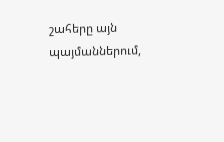շահերը այն պայմաններում,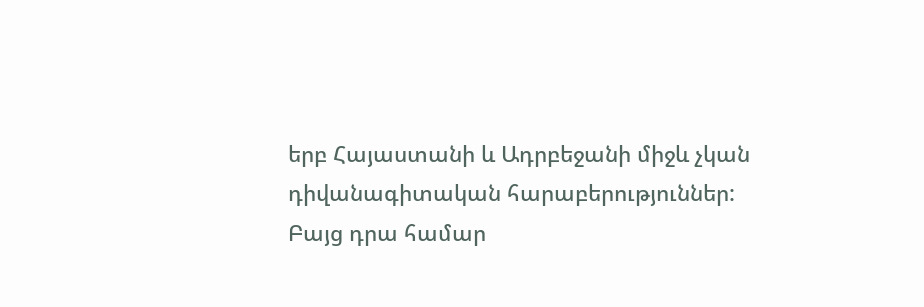երբ Հայաստանի և Ադրբեջանի միջև չկան դիվանագիտական հարաբերություններ: Բայց դրա համար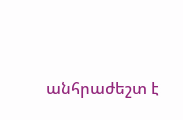անհրաժեշտ է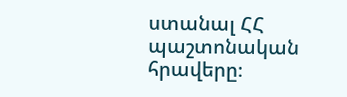ստանալ ՀՀ պաշտոնական հրավերը։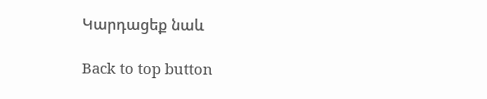Կարդացեք նաև

Back to top button